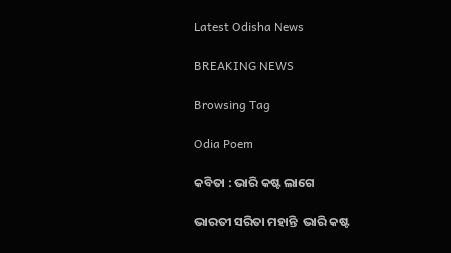Latest Odisha News

BREAKING NEWS

Browsing Tag

Odia Poem

କବିତା : ଭାରି କଷ୍ଟ ଲାଗେ

ଭାରତୀ ସରିତା ମହାନ୍ତି  ଭାରି କଷ୍ଟ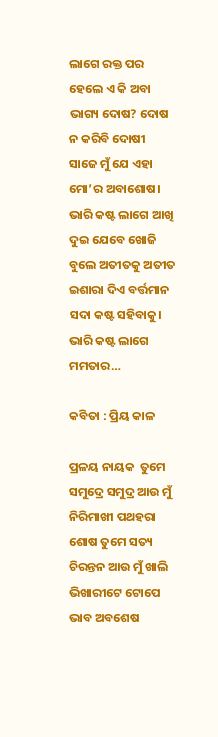ଲାଗେ ରକ୍ତ ପର ହେଲେ ଏ କି ଅବା ଭାଗ୍ୟ ଦୋଷ? ଦୋଷ ନ କରିବି ଦୋଷୀ ସାଜେ ମୁଁ ଯେ ଏହା ମୋ’ର ଅବାଶୋଷ। ଭାରି କଷ୍ଟ ଲାଗେ ଆଖି ଦୁଇ ଯେବେ ଖୋଜି ବୁଲେ ଅତୀତକୁ ଅତୀତ ଇଶାରା ଦିଏ ବର୍ତ୍ତମାନ ସଦା କଷ୍ଟ ସହିବାକୁ। ଭାରି କଷ୍ଟ ଲାଗେ ମମତାର…

କବିତା : ପ୍ରିୟ କାଳ

ପ୍ରଳୟ ନାୟକ  ତୁମେ ସମୁଦ୍ରେ ସମୁଦ୍ର ଆଉ ମୁଁ ନିରିମାଖୀ ପଥହରା ଶୋଷ ତୁମେ ସତ୍ୟ ଚିରନ୍ତନ ଆଉ ମୁଁ ଖାଲି ଭିଖାରୀଟେ ଟୋପେ ଭାବ ଅବଶେଷ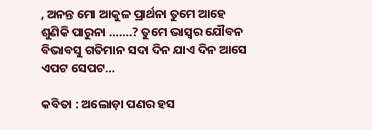, ଅନନ୍ତ ମୋ ଆକୁଳ ପ୍ରାର୍ଥନା ତୁମେ ଆହେ ଶୁଣିକି ପାରୁନା …….? ତୁମେ ଭାସ୍ବର ଯୌବନ ବିଭାବସୁ ଗତିମାନ ସଦା ଦିନ ଯାଏ ଦିନ ଆସେ ଏପଟ ସେପଟ…

କବିତା : ଅଲୋଡ଼ା ପଣର ହସ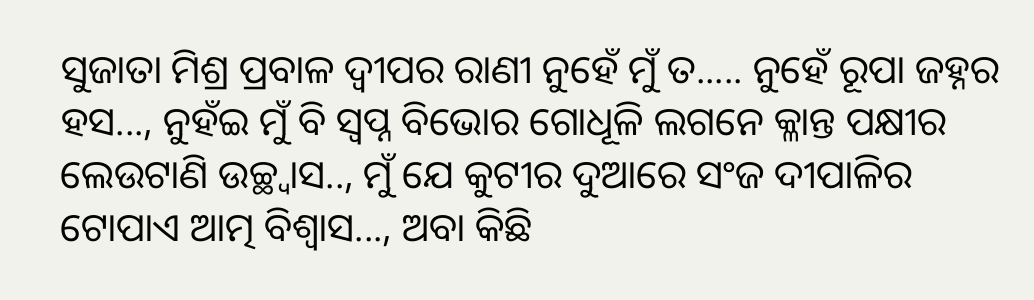ସୁଜାତା ମିଶ୍ର ପ୍ରବାଳ ଦ୍ୱୀପର ରାଣୀ ନୁହେଁ ମୁଁ ତ..... ନୁହେଁ ରୂପା ଜହ୍ନର ହସ..., ନୁହଁଇ ମୁଁ ବି ସ୍ବପ୍ନ ବିଭୋର ଗୋଧୂଳି ଲଗନେ କ୍ଳାନ୍ତ ପକ୍ଷୀର ଲେଉଟାଣି ଉଚ୍ଛ୍ୱାସ.., ମୁଁ ଯେ କୁଟୀର ଦୁଆରେ ସଂଜ ଦୀପାଳିର ଟୋପାଏ ଆତ୍ମ ବିଶ୍ବାସ..., ଅବା କିଛି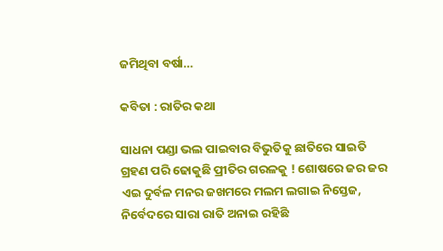ଜମିଥିବା ବର୍ଷା…

କବିତା : ରାତିର କଥା

ସାଧନା ପଣ୍ଡା ଭଲ ପାଇବାର ବିଭୁତିକୁ ଛାତିରେ ସାଇତି ଗ୍ରହଣ ପରି ଢୋକୁଛି ପ୍ରୀତିର ଗରଳକୁ ! ଶୋଷରେ ଜର ଜର ଏଇ ଦୁର୍ବଳ ମନର ଜଖମରେ ମଲମ ଲଗାଇ ନିସ୍ତେଜ, ନିର୍ବେଦରେ ସାରା ରାତି ଅନାଇ ରହିଛି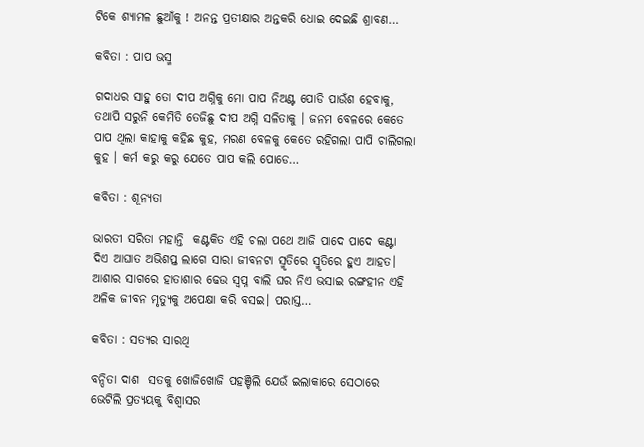ଟିକେ ଶ୍ୟାମଳ ଛୁଆଁକୁ ! ଅନନ୍ତ ପ୍ରତୀକ୍ଷାର ଅନ୍ତକରି ଧୋଇ ଦେଇଛି ଶ୍ରାବଣ…

କବିତା : ପାପ ଭସ୍ମ

ଗଦାଧର ସାହୁ ତୋ ଦୀପ ଅଗ୍ନିକୁ ମୋ ପାପ ନିଅଣ୍ଟ ପୋଡି ପାଉଁଶ ହେବାକୁ, ତଥାପି ସରୁନି କେମିତି ତେଜିଛୁ ଦୀପ ଅଗ୍ନି ସଳିତାକୁ । ଜନମ ବେଳରେ କେତେ ପାପ ଥିଲା କାହାକୁ କହିଛ କୁହ, ମରଣ ବେଳକୁ କେତେ ରହିଗଲା ପାପି ଚାଲିଗଲା କୁହ । କର୍ମ କରୁ କରୁ ଯେତେ ପାପ କଲି ପୋଡେ…

କବିତା : ଶୂନ୍ୟତା

ଭାରତୀ ସରିତା ମହାନ୍ତି  କଣ୍ଟକିତ ଏହି ଚଲା ପଥେ ଆଜି ପାଦେ ପାଦେ କଣ୍ଟା ଦିଏ ଆଘାତ ଅଭିଶପ୍ତ ଲାଗେ ସାରା ଜୀବନଟା ସ୍ମୃତିରେ ସ୍ମୃତିରେ ହୁଏ ଆହତ। ଆଶାର ସାଗରେ ହାତାଶାର ଢେଉ ସ୍ବପ୍ନ ବାଲି ଘର ନିଏ ଭସାଇ ରଙ୍ଗହୀନ ଏହି ଅଳିକ ଜୀବନ ମୃତ୍ୟୁକୁ ଅପେକ୍ଷା କରି ବସଇ। ପରାସ୍ତ…

କବିତା : ସତ୍ୟର ସାରଥି

ବନ୍ଦିତା ଦାଶ  ସତକୁ ଖୋଜିଖୋଜି ପହଞ୍ଚିଲି ଯେଉଁ ଇଲାକାରେ ସେଠାରେ ଭେଟିଲି ପ୍ରତ୍ୟୟକୁ ବିଶ୍ୱାସର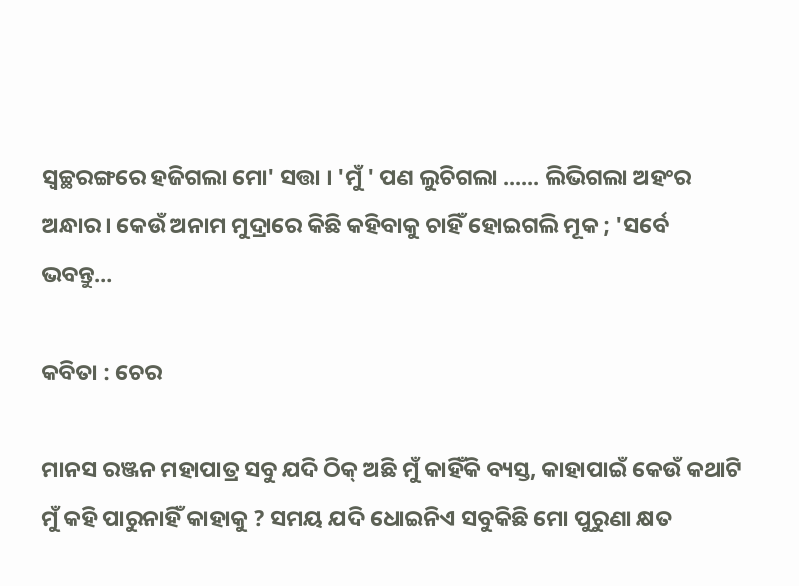ସ୍ୱଚ୍ଛରଙ୍ଗରେ ହଜିଗଲା ମୋ' ସତ୍ତା । 'ମୁଁ ' ପଣ ଲୁଚିଗଲା ...... ଲିଭିଗଲା ଅହଂର ଅନ୍ଧାର। କେଉଁ ଅନାମ ମୁଦ୍ରାରେ କିଛି କହିବାକୁ ଚାହିଁ ହୋଇଗଲି ମୂକ ; 'ସର୍ବେ ଭବନ୍ତୁ…

କବିତା : ଚେର

ମାନସ ରଞ୍ଜନ ମହାପାତ୍ର ସବୁ ଯଦି ଠିକ୍ ଅଛି ମୁଁ କାହିଁକି ବ୍ୟସ୍ତ, କାହାପାଇଁ କେଉଁ କଥାଟି ମୁଁ କହି ପାରୁନାହିଁ କାହାକୁ ? ସମୟ ଯଦି ଧୋଇନିଏ ସବୁକିଛି ମୋ ପୁରୁଣା କ୍ଷତ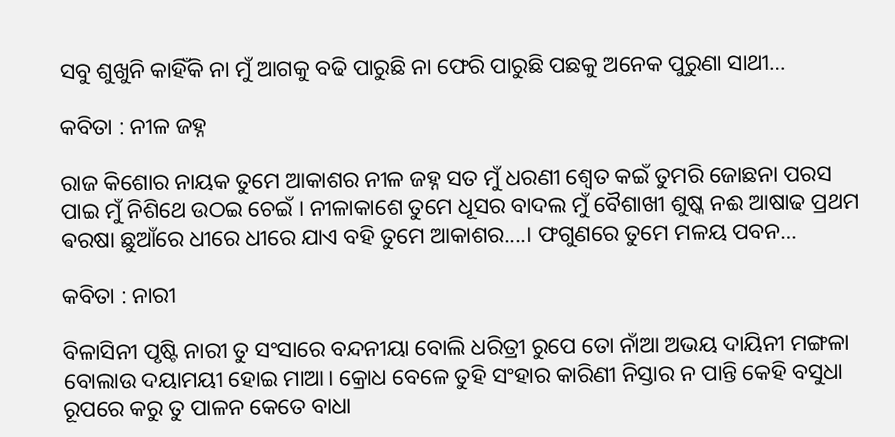ସବୁ ଶୁଖୁନି କାହିଁକି ନା ମୁଁ ଆଗକୁ ବଢି ପାରୁଛି ନା ଫେରି ପାରୁଛି ପଛକୁ ଅନେକ ପୁରୁଣା ସାଥୀ…

କବିତା : ନୀଳ ଜହ୍ନ

ରାଜ କିଶୋର ନାୟକ ତୁମେ ଆକାଶର ନୀଳ ଜହ୍ନ ସତ ମୁଁ ଧରଣୀ ଶ୍ବେତ କଇଁ ତୁମରି ଜୋଛନା ପରସ ପାଇ ମୁଁ ନିଶିଥେ ଉଠଇ ଚେଇଁ । ନୀଳାକାଶେ ତୁମେ ଧୂସର ବାଦଲ ମୁଁ ବୈଶାଖୀ ଶୁଷ୍କ ନଈ ଆଷାଢ ପ୍ରଥମ ଵରଷା ଛୁଆଁରେ ଧୀରେ ଧୀରେ ଯାଏ ବହି ତୁମେ ଆକାଶର....। ଫଗୁଣରେ ତୁମେ ମଳୟ ପବନ…

କବିତା : ନାରୀ

ବିଳାସିନୀ ପୃଷ୍ଟି ନାରୀ ତୁ ସଂସାରେ ବନ୍ଦନୀୟା ବୋଲି ଧରିତ୍ରୀ ରୁପେ ତୋ ନାଁଆ ଅଭୟ ଦାୟିନୀ ମଙ୍ଗଳା ବୋଲାଉ ଦୟାମୟୀ ହୋଇ ମାଆ। କ୍ରୋଧ ବେଳେ ତୁହି ସଂହାର କାରିଣୀ ନିସ୍ତାର ନ ପାନ୍ତି କେହି ବସୁଧା ରୂପରେ କରୁ ତୁ ପାଳନ କେତେ ବାଧା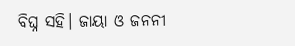ବିଘ୍ନ ସହି। ଜାୟା ଓ ଜନନୀ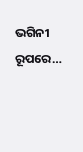ଭଗିନୀ ରୂପରେ…